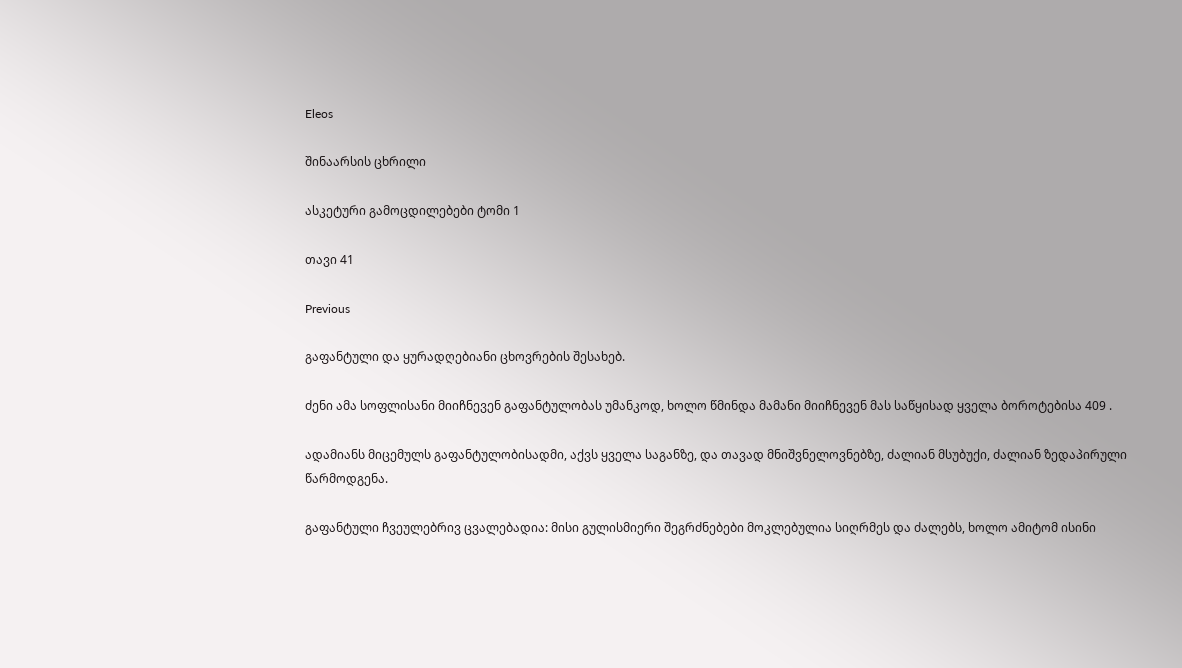Eleos

შინაარსის ცხრილი

ასკეტური გამოცდილებები ტომი 1

თავი 41

Previous

გაფანტული და ყურადღებიანი ცხოვრების შესახებ.

ძენი ამა სოფლისანი მიიჩნევენ გაფანტულობას უმანკოდ, ხოლო წმინდა მამანი მიიჩნევენ მას საწყისად ყველა ბოროტებისა 409 .

ადამიანს მიცემულს გაფანტულობისადმი, აქვს ყველა საგანზე, და თავად მნიშვნელოვნებზე, ძალიან მსუბუქი, ძალიან ზედაპირული წარმოდგენა.

გაფანტული ჩვეულებრივ ცვალებადია: მისი გულისმიერი შეგრძნებები მოკლებულია სიღრმეს და ძალებს, ხოლო ამიტომ ისინი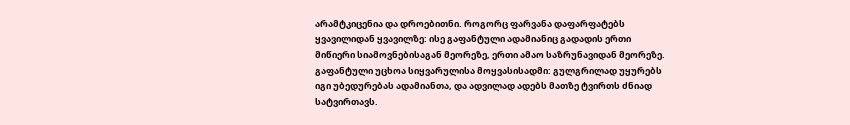არამტკიცენია და დროებითნი. როგორც ფარვანა დაფარფატებს ყვავილიდან ყვავილზე: ისე გაფანტული ადამიანიც გადადის ერთი მიწიერი სიამოვნებისაგან მეორეზე, ერთი ამაო საზრუნავიდან მეორეზე. გაფანტული უცხოა სიყვარულისა მოყვასისადმი: გულგრილად უყურებს იგი უბედურებას ადამიანთა, და ადვილად ადებს მათზე ტვირთს ძნიად სატვირთავს.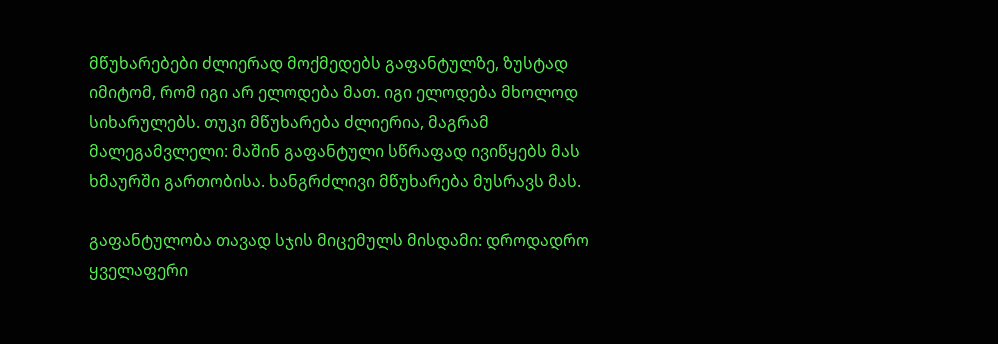მწუხარებები ძლიერად მოქმედებს გაფანტულზე, ზუსტად იმიტომ, რომ იგი არ ელოდება მათ. იგი ელოდება მხოლოდ სიხარულებს. თუკი მწუხარება ძლიერია, მაგრამ მალეგამვლელი: მაშინ გაფანტული სწრაფად ივიწყებს მას ხმაურში გართობისა. ხანგრძლივი მწუხარება მუსრავს მას.

გაფანტულობა თავად სჯის მიცემულს მისდამი: დროდადრო ყველაფერი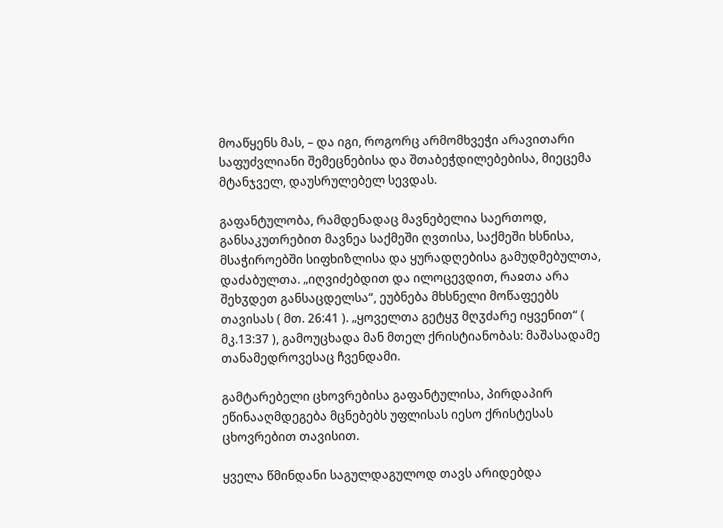მოაწყენს მას, – და იგი, როგორც არმომხვეჭი არავითარი საფუძვლიანი შემეცნებისა და შთაბეჭდილებებისა, მიეცემა მტანჯველ, დაუსრულებელ სევდას.

გაფანტულობა, რამდენადაც მავნებელია საერთოდ, განსაკუთრებით მავნეა საქმეში ღვთისა, საქმეში ხსნისა, მსაჭიროებში სიფხიზლისა და ყურადღებისა გამუდმებულთა, დაძაბულთა. „იღვიძებდით და ილოცევდით, რაჲთა არა შეხჳდეთ განსაცდელსა“, ეუბნება მხსნელი მოწაფეებს თავისას ( მთ. 26:41 ). „ყოველთა გეტყჳ მღჳძარე იყვენით“ ( მკ.13:37 ), გამოუცხადა მან მთელ ქრისტიანობას: მაშასადამე თანამედროვესაც ჩვენდამი.

გამტარებელი ცხოვრებისა გაფანტულისა, პირდაპირ ეწინააღმდეგება მცნებებს უფლისას იესო ქრისტესას ცხოვრებით თავისით.

ყველა წმინდანი საგულდაგულოდ თავს არიდებდა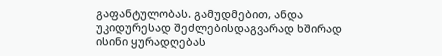გაფანტულობას. გამუდმებით, ანდა უკიდურესად შეძლებისდაგვარად ხშირად ისინი ყურადღებას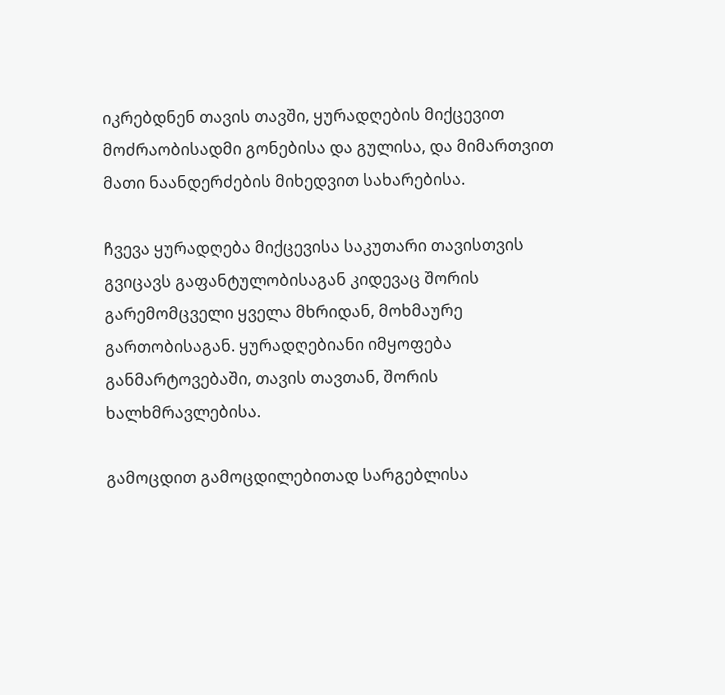იკრებდნენ თავის თავში, ყურადღების მიქცევით მოძრაობისადმი გონებისა და გულისა, და მიმართვით მათი ნაანდერძების მიხედვით სახარებისა.

ჩვევა ყურადღება მიქცევისა საკუთარი თავისთვის გვიცავს გაფანტულობისაგან კიდევაც შორის გარემომცველი ყველა მხრიდან, მოხმაურე გართობისაგან. ყურადღებიანი იმყოფება განმარტოვებაში, თავის თავთან, შორის ხალხმრავლებისა.

გამოცდით გამოცდილებითად სარგებლისა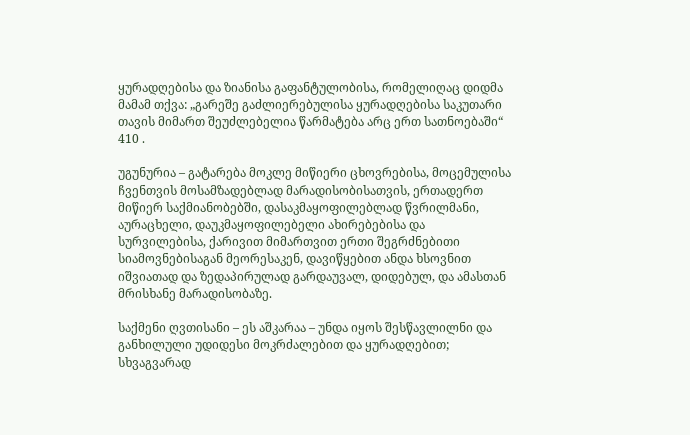ყურადღებისა და ზიანისა გაფანტულობისა, რომელიღაც დიდმა მამამ თქვა: „გარეშე გაძლიერებულისა ყურადღებისა საკუთარი თავის მიმართ შეუძლებელია წარმატება არც ერთ სათნოებაში“ 410 .

უგუნურია – გატარება მოკლე მიწიერი ცხოვრებისა, მოცემულისა ჩვენთვის მოსამზადებლად მარადისობისათვის, ერთადერთ მიწიერ საქმიანობებში, დასაკმაყოფილებლად წვრილმანი, აურაცხელი, დაუკმაყოფილებელი ახირებებისა და სურვილებისა, ქარივით მიმართვით ერთი შეგრძნებითი სიამოვნებისაგან მეორესაკენ, დავიწყებით ანდა ხსოვნით იშვიათად და ზედაპირულად გარდაუვალ, დიდებულ, და ამასთან მრისხანე მარადისობაზე.

საქმენი ღვთისანი – ეს აშკარაა – უნდა იყოს შესწავლილნი და განხილული უდიდესი მოკრძალებით და ყურადღებით; სხვაგვარად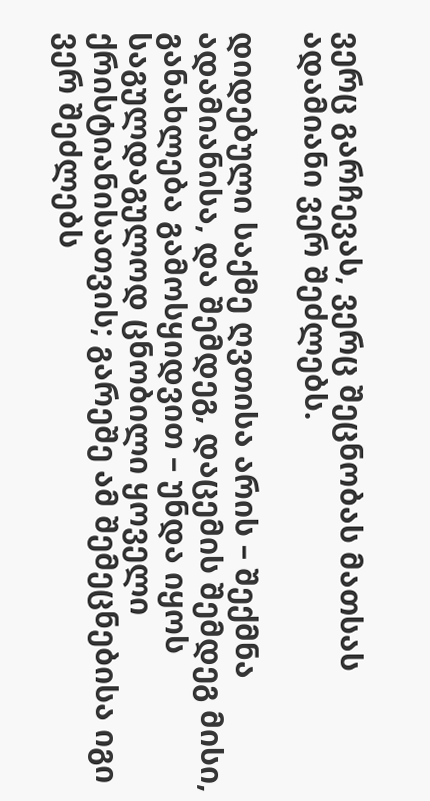ვერც გარჩევას, ვერც შეცნობას მათსას ადამიანი ვერ შეძლებს.

დიდებული საქმე ღვთისა არის – შექმნა ადამიანისა, და შემდეგ, დაცემის შემდეგ მისი, განახლება გამოსყიდვით – უნდა იყოს საგულდაგულოდ ცნობილი ყოველი ქრისტიანისათვის; გარეშე ამ შემეცნებისა იგი ვერ შეძლებს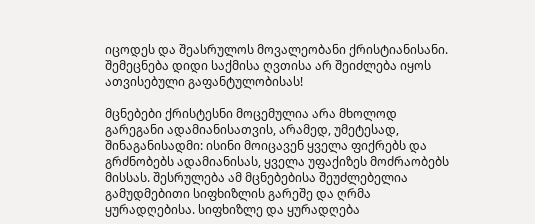იცოდეს და შეასრულოს მოვალეობანი ქრისტიანისანი. შემეცნება დიდი საქმისა ღვთისა არ შეიძლება იყოს ათვისებული გაფანტულობისას!

მცნებები ქრისტესნი მოცემულია არა მხოლოდ გარეგანი ადამიანისათვის, არამედ, უმეტესად, შინაგანისადმი: ისინი მოიცავენ ყველა ფიქრებს და გრძნობებს ადამიანისას, ყველა უფაქიზეს მოძრაობებს მისსას. შესრულება ამ მცნებებისა შეუძლებელია გამუდმებითი სიფხიზლის გარეშე და ღრმა ყურადღებისა. სიფხიზლე და ყურადღება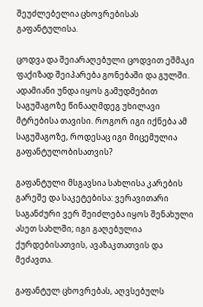შეუძლებელია ცხოვრებისას გაფანტულისა.

ცოდვა და შეიარაღებული ცოდვით ეშმაკი ფაქიზად შეიპარება გონებაში და გულში. ადამიანი უნდა იყოს გამუდმებით საგუშაგოზე წინააღმდეგ უხილავი მტრებისა თავისი. როგორ იგი იქნება ამ საგუშაგოზე, როდესაც იგი მიცემულია გაფანტულობისათვის?

გაფანტული მსგავსია სახლისა კარების გარეშე და საკეტებისა: ვერავითარი საგანძური ვერ შეიძლება იყოს შენახული ასეთ სახლში; იგი გაღებულია ქურდებისათვის, ავაზაკთათვის და მეძავთა.

გაფანტულ ცხოვრებას, აღვსებულს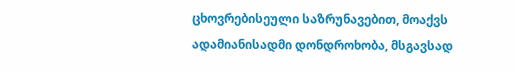ცხოვრებისეული საზრუნავებით, მოაქვს ადამიანისადმი დონდროხობა, მსგავსად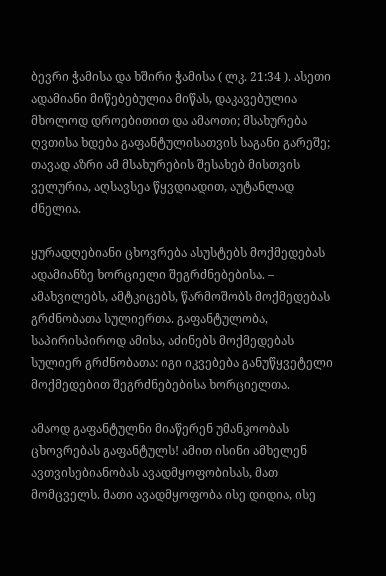ბევრი ჭამისა და ხშირი ჭამისა ( ლკ. 21:34 ). ასეთი ადამიანი მიწებებულია მიწას, დაკავებულია მხოლოდ დროებითით და ამაოთი; მსახურება ღვთისა ხდება გაფანტულისათვის საგანი გარეშე; თავად აზრი ამ მსახურების შესახებ მისთვის ველურია, აღსავსეა წყვდიადით, აუტანლად ძნელია.

ყურადღებიანი ცხოვრება ასუსტებს მოქმედებას ადამიანზე ხორციელი შეგრძნებებისა. – ამახვილებს, ამტკიცებს, წარმოშობს მოქმედებას გრძნობათა სულიერთა. გაფანტულობა, საპირისპიროდ ამისა, აძინებს მოქმედებას სულიერ გრძნობათა: იგი იკვებება განუწყვეტელი მოქმედებით შეგრძნებებისა ხორციელთა.

ამაოდ გაფანტულნი მიაწერენ უმანკოობას ცხოვრებას გაფანტულს! ამით ისინი ამხელენ ავთვისებიანობას ავადმყოფობისას, მათ მომცველს. მათი ავადმყოფობა ისე დიდია, ისე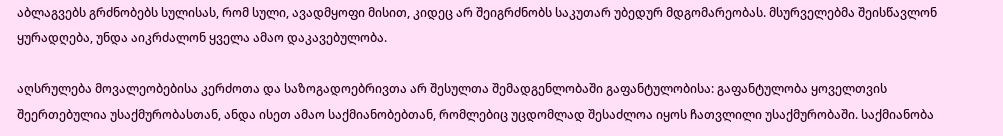აბლაგვებს გრძნობებს სულისას, რომ სული, ავადმყოფი მისით, კიდეც არ შეიგრძნობს საკუთარ უბედურ მდგომარეობას. მსურველებმა შეისწავლონ ყურადღება, უნდა აიკრძალონ ყველა ამაო დაკავებულობა.

აღსრულება მოვალეობებისა კერძოთა და საზოგადოებრივთა არ შესულთა შემადგენლობაში გაფანტულობისა: გაფანტულობა ყოველთვის შეერთებულია უსაქმურობასთან, ანდა ისეთ ამაო საქმიანობებთან, რომლებიც უცდომლად შესაძლოა იყოს ჩათვლილი უსაქმურობაში. საქმიანობა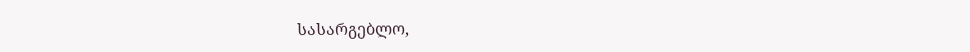სასარგებლო,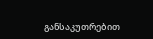განსაკუთრებით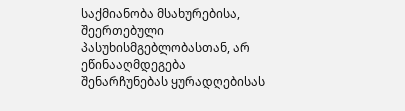საქმიანობა მსახურებისა, შეერთებული პასუხისმგებლობასთან, არ ეწინააღმდეგება შენარჩუნებას ყურადღებისას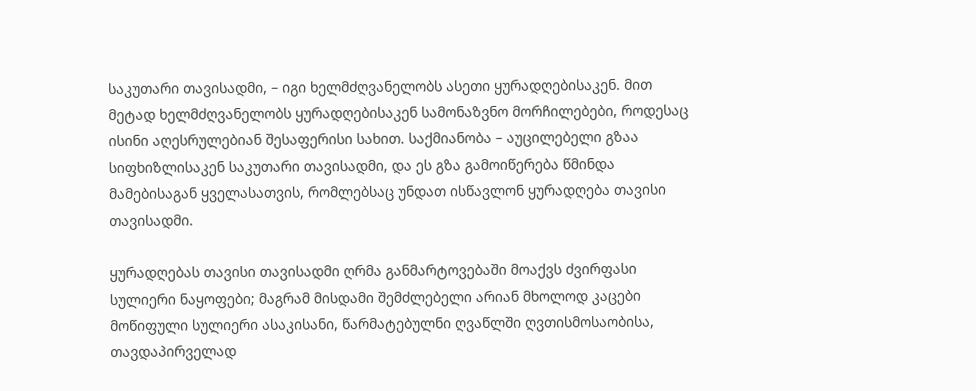საკუთარი თავისადმი, – იგი ხელმძღვანელობს ასეთი ყურადღებისაკენ. მით მეტად ხელმძღვანელობს ყურადღებისაკენ სამონაზვნო მორჩილებები, როდესაც ისინი აღესრულებიან შესაფერისი სახით. საქმიანობა – აუცილებელი გზაა სიფხიზლისაკენ საკუთარი თავისადმი, და ეს გზა გამოიწერება წმინდა მამებისაგან ყველასათვის, რომლებსაც უნდათ ისწავლონ ყურადღება თავისი თავისადმი.

ყურადღებას თავისი თავისადმი ღრმა განმარტოვებაში მოაქვს ძვირფასი სულიერი ნაყოფები; მაგრამ მისდამი შემძლებელი არიან მხოლოდ კაცები მოწიფული სულიერი ასაკისანი, წარმატებულნი ღვაწლში ღვთისმოსაობისა, თავდაპირველად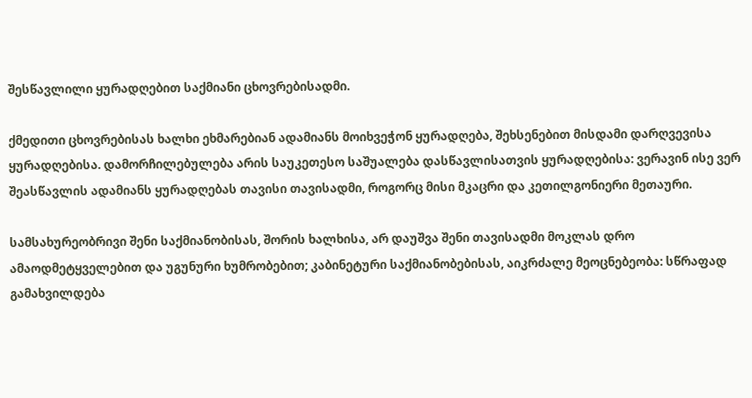შესწავლილი ყურადღებით საქმიანი ცხოვრებისადმი.

ქმედითი ცხოვრებისას ხალხი ეხმარებიან ადამიანს მოიხვეჭონ ყურადღება, შეხსენებით მისდამი დარღვევისა ყურადღებისა. დამორჩილებულება არის საუკეთესო საშუალება დასწავლისათვის ყურადღებისა: ვერავინ ისე ვერ შეასწავლის ადამიანს ყურადღებას თავისი თავისადმი, როგორც მისი მკაცრი და კეთილგონიერი მეთაური.

სამსახურეობრივი შენი საქმიანობისას, შორის ხალხისა, არ დაუშვა შენი თავისადმი მოკლას დრო ამაოდმეტყველებით და უგუნური ხუმრობებით; კაბინეტური საქმიანობებისას, აიკრძალე მეოცნებეობა: სწრაფად გამახვილდება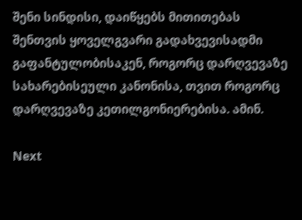შენი სინდისი, დაიწყებს მითითებას შენთვის ყოველგვარი გადახვევისადმი გაფანტულობისაკენ, როგორც დარღვევაზე სახარებისეული კანონისა, თვით როგორც დარღვევაზე კეთილგონიერებისა. ამინ.

Next